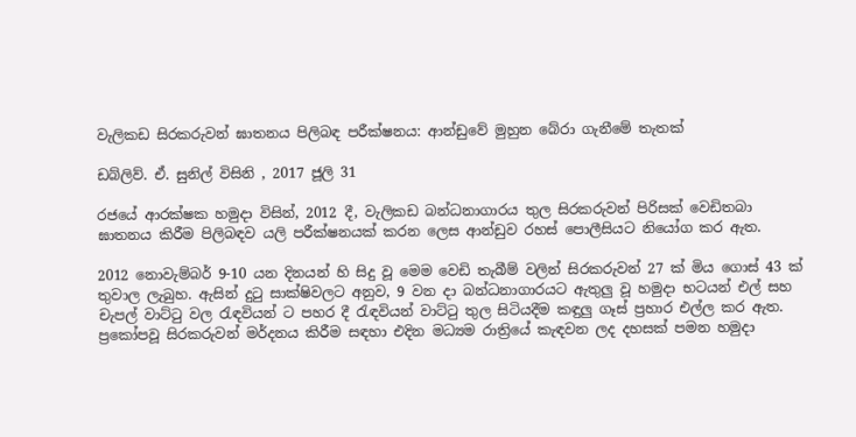වැලිකඩ සිරකරුවන් ඝාතනය පිලිබඳ පරීක්ෂනය: ආන්ඩුවේ මුහුන බේරා ගැනීමේ තැතක්

ඩබ්ලිව්. ඒ. සුනිල් විසිනි , 2017 ජූලි 31

රජයේ ආරක්ෂක හමුදා විසින්, 2012 දී, වැලිකඩ බන්ධනාගාරය තුල සිරකරුවන් පිරිසක් වෙඩිතබා ඝාතනය කිරීම පිලිබඳව යලි පරීක්ෂනයක් කරන ලෙස ආන්ඩුව රහස් පොලීසියට නියෝග කර ඇත.

2012 නොවැම්බර් 9-10 යන දිනයන් හි සිදු වූ මෙම වෙඩි තැබීම් වලින් සිරකරුවන් 27 ක් මිය ගොස් 43 ක් තුවාල ලැබුහ. ඇසින් දුටු සාක්ෂිවලට අනුව, 9 වන දා බන්ධනාගාරයට ඇතුලු වූ හමුදා භටයන් එල් සහ චැපල් වාට්ටු වල රැඳවියන් ට පහර දී රැඳවියන් වාට්ටු තුල සිටියදීම කඳුලු ගෑස් ප්‍රහාර එල්ල කර ඇත. ප්‍රකෝපවූ සිරකරුවන් මර්දනය කිරීම සඳහා එදින මධ්‍යම රාත්‍රියේ කැඳවන ලද දහසක් පමන හමුදා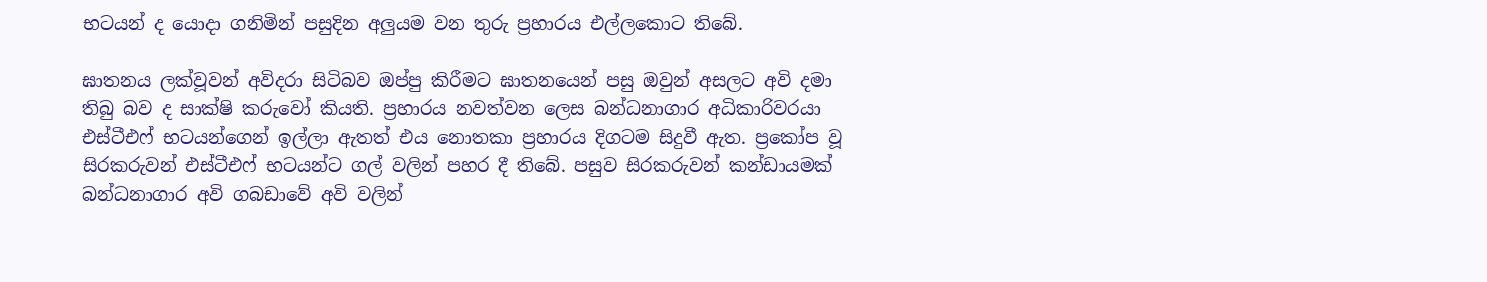භටයන් ද යොදා ගනිමින් පසුදින අලුයම වන තුරු ප්‍රහාරය එල්ලකොට තිබේ.

ඝාතනය ලක්වූවන් අවිදරා සිටිබව ඔප්පු කිරීමට ඝාතනයෙන් පසු ඔවුන් අසලට අවි දමා තිබු බව ද සාක්ෂි කරුවෝ කියති. ප්‍රහාරය නවත්වන ලෙස බන්ධනාගාර අධිකාරිවරයා එස්ටීඑෆ් භටයන්ගෙන් ඉල්ලා ඇතත් එය නොතකා ප්‍රහාරය දිගටම සිදුවී ඇත. ප්‍රකෝප වූ සිරකරුවන් එස්ටීඑෆ් භටයන්ට ගල් වලින් පහර දී තිබේ. පසුව සිරකරුවන් කන්ඩායමක් බන්ධනාගාර අවි ගබඩාවේ අවි වලින්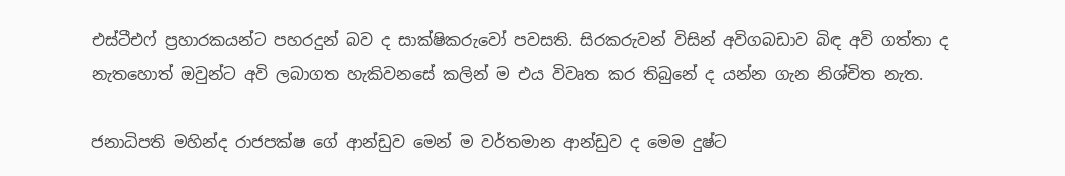එස්ටීඑෆ් ප්‍රහාරකයන්ට පහරදුන් බව ද සාක්ෂිකරුවෝ පවසති. සිරකරුවන් විසින් අවිගබඩාව බිඳ අවි ගත්තා ද නැතහොත් ඔවුන්ට අවි ලබාගත හැකිවනසේ කලින් ම එය විවෘත කර තිබුනේ ද යන්න ගැන නිශ්චිත නැත.

ජනාධිපති මහින්ද රාජපක්ෂ ගේ ආන්ඩුව මෙන් ම වර්තමාන ආන්ඩුව ද මෙම දුෂ්ට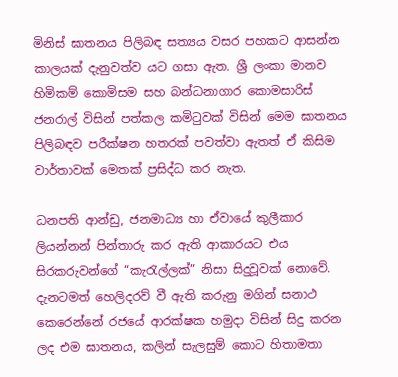මිනිස් ඝාතනය පිලිබඳ සත්‍යය වසර පහකට ආසන්න කාලයක් දැනුවත්ව යට ගසා ඇත. ශ්‍රී ලංකා මානව හිමිකම් කොමිසම සහ බන්ධනාගාර කොමසාරිස් ජනරාල් විසින් පත්කල කමිටුවක් විසින් මෙම ඝාතනය පිලිබඳව පරීක්ෂන හතරක් පවත්වා ඇතත් ඒ කිසිම වාර්තාවක් මෙතක් ප්‍රසිද්ධ කර නැත.

ධනපති ආන්ඩු, ජනමාධ්‍ය හා ඒවායේ කුලීකාර ලියන්නන් පින්තාරු කර ඇති ආකාරයට එය සිරකරුවන්ගේ “කැරැල්ලක්” නිසා සිදුවූවක් නොවේ. දැනටමත් හෙලිදරව් වී ඇති කරුනු මගින් සනාථ කෙරෙන්නේ රජයේ ආරක්ෂක හමුදා විසින් සිදු කරන ලද එම ඝාතනය, කලින් සැලසුම් කොට හිතාමතා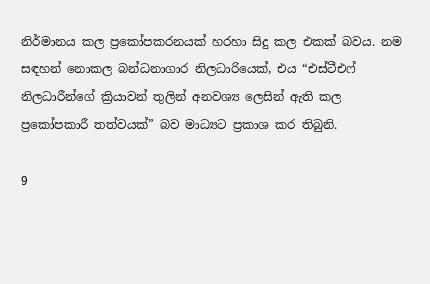නිර්මානය කල ප්‍රකෝපකරනයක් හරහා සිදු කල එකක් බවය. නම සඳහන් නොකල බන්ධනාගාර නිලධාරියෙක්, එය “එස්ටීඑෆ් නිලධාරීන්ගේ ක්‍රියාවන් තුලින් අනවශ්‍ය ලෙසින් ඇති කල ප්‍රකෝපකාරී තත්වයක්” බව මාධ්‍යට ප්‍රකාශ කර තිබුනි.

9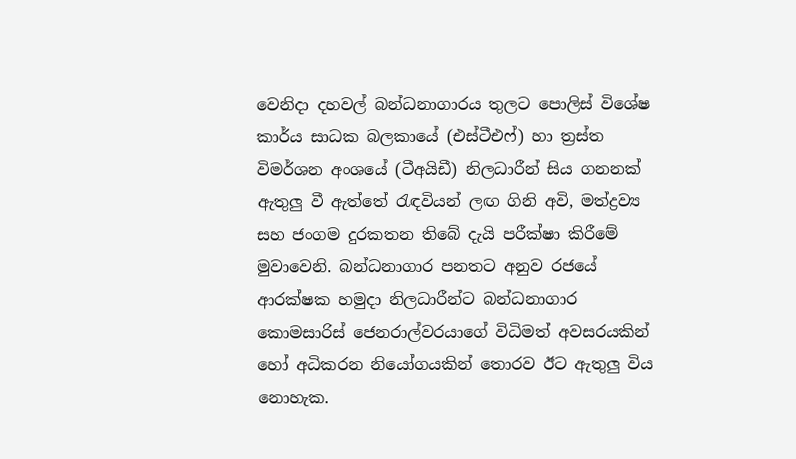වෙනිදා දහවල් බන්ධනාගාරය තුලට පොලිස් විශේෂ කාර්ය සාධක බලකායේ (එස්ටීඑෆ්) හා ත්‍රස්ත විමර්ශන අංශයේ (ටීඅයිඩී) නිලධාරීන් සිය ගනනක් ඇතුලු වී ඇත්තේ රැඳවියන් ලඟ ගිනි අවි, මත්ද්‍රව්‍ය සහ ජංගම දුරකතන තිබේ දැයි පරීක්ෂා කිරීමේ මුවාවෙනි. බන්ධනාගාර පනතට අනුව රජයේ ආරක්ෂක හමුදා නිලධාරීන්ට බන්ධනාගාර කොමසාරිස් ජෙනරාල්වරයාගේ විධිමත් අවසරයකින් හෝ අධිකරන නියෝගයකින් තොරව ඊට ඇතුලු විය නොහැක.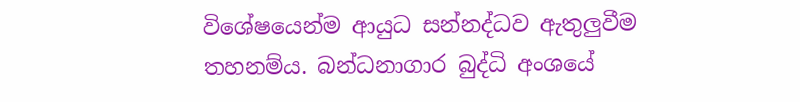විශේෂයෙන්ම ආයුධ සන්නද්ධව ඇතුලුවීම තහනම්ය. බන්ධනාගාර බුද්ධි අංශයේ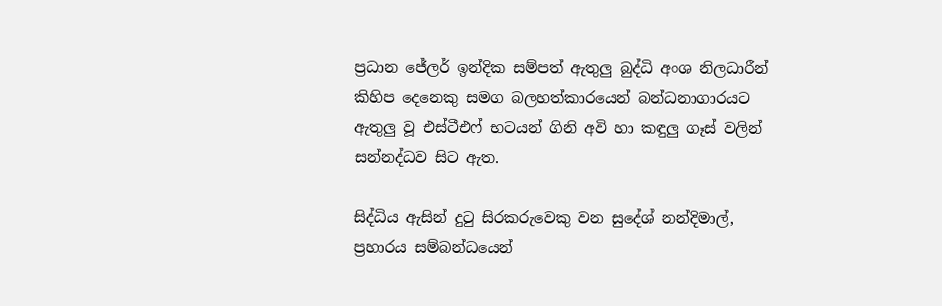ප්‍රධාන ජේලර් ඉන්දික සම්පත් ඇතුලු බුද්ධි අංශ නිලධාරීන් කිහිප දෙනෙකු සමග බලහත්කාරයෙන් බන්ධනාගාරයට ඇතුලු වූ එස්ටීඑෆ් භටයන් ගිනි අවි හා කඳුලු ගෑස් වලින් සන්නද්ධව සිට ඇත.

සිද්ධිය ඇසින් දුටු සිරකරුවෙකු වන සුදේශ් නන්දිමාල්, ප්‍රහාරය සම්බන්ධයෙන්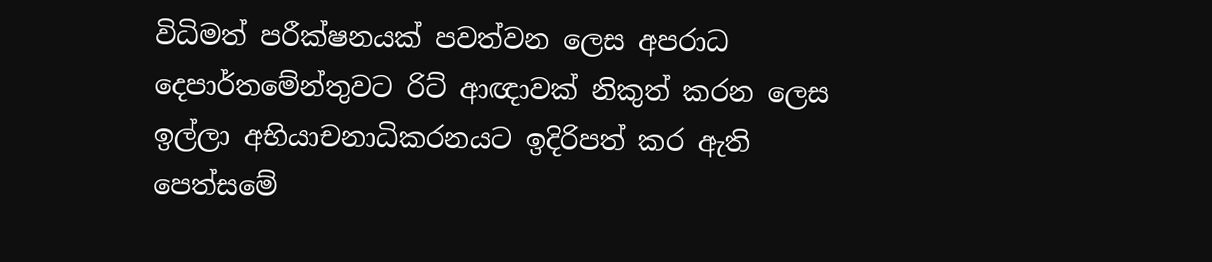විධිමත් පරීක්ෂනයක් පවත්වන ලෙස අපරාධ දෙපාර්තමේන්තුවට රිට් ආඥාවක් නිකුත් කරන ලෙස ඉල්ලා අභියාචනාධිකරනයට ඉදිරිපත් කර ඇති පෙත්සමේ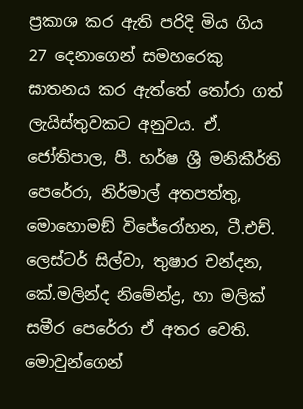ප්‍රකාශ කර ඇති පරිදි මිය ගිය 27 දෙනාගෙන් සමහරෙකු ඝාතනය කර ඇත්තේ තෝරා ගත් ලැයිස්තුවකට අනුවය. ඒ. ජෝතිපාල, පී. හර්ෂ ශ්‍රී මනිකීර්ති පෙරේරා, නිර්මාල් අතපත්තු, මොහොමඞ් විජේරෝහන, ටී.එච්. ලෙස්ටර් සිල්වා, තුෂාර චන්දන, කේ.මලින්ද නිමේන්ද්‍ර, හා මලික් සමීර පෙරේරා ඒ අතර වෙති. මොවුන්ගෙන්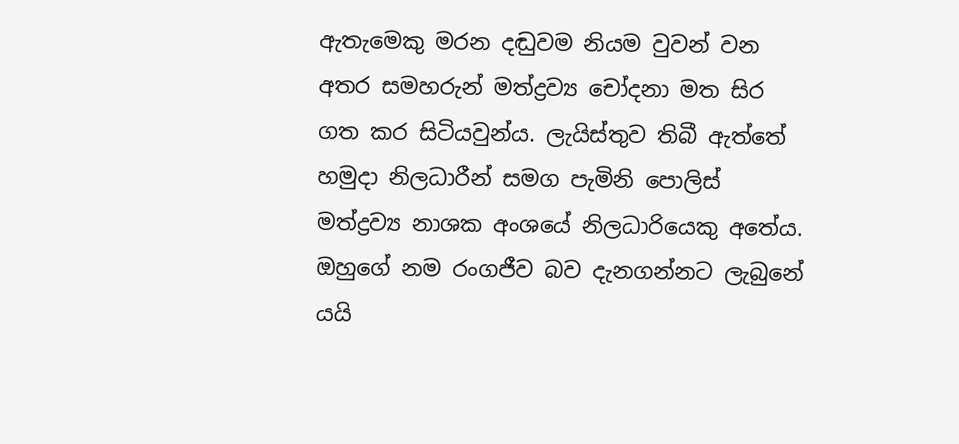ඇතැමෙකු මරන දඬුවම නියම වුවන් වන අතර සමහරුන් මත්ද්‍රව්‍ය චෝදනා මත සිර ගත කර සිටියවුන්ය. ලැයිස්තුව තිබී ඇත්තේ හමුදා නිලධාරීන් සමග පැමිනි පොලිස් මත්ද්‍රව්‍ය නාශක අංශයේ නිලධාරියෙකු අතේය. ඔහුගේ නම රංගජීව බව දැනගන්නට ලැබුනේ යයි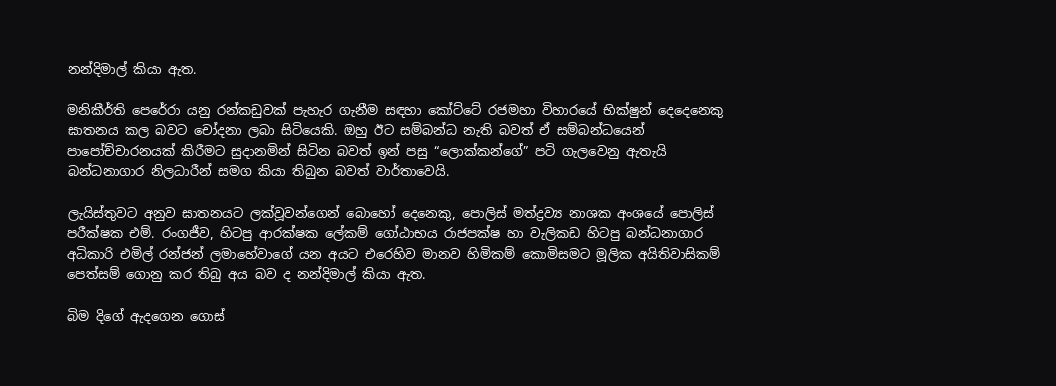නන්දිමාල් කියා ඇත.

මනිකීර්ති පෙරේරා යනු රන්කඩුවක් පැහැර ගැනීම සඳහා කෝට්ටේ රජමහා විහාරයේ භික්ෂුන් දෙදෙනෙකු ඝාතනය කල බවට චෝදනා ලබා සිටියෙකි. ඔහු ඊට සම්බන්ධ නැති බවත් ඒ සම්බන්ධයෙන් පාපෝච්චාරනයක් කිරීමට සුදානමින් සිටින බවත් ඉන් පසු “ලොක්කන්ගේ” පටි ගැලවෙනු ඇතැයි බන්ධනාගාර නිලධාරීන් සමග කියා තිබුන බවත් වාර්තාවෙයි.

ලැයිස්තුවට අනුව ඝාතනයට ලක්වූවන්ගෙන් බොහෝ දෙනෙකු, පොලිස් මත්ද්‍රව්‍ය නාශක අංශයේ පොලිස් පරීක්ෂක එම්. රංගජීව, හිටපු ආරක්ෂක ලේකම් ගෝඨාභය රාජපක්ෂ හා වැලිකඩ හිටපු බන්ධනාගාර අධිකාරි එමිල් රන්ජන් ලමාහේවාගේ යන අයට එරෙහිව මානව හිමිකම් කොමිසමට මූලික අයිතිවාසිකම් පෙත්සම් ගොනු කර තිබු අය බව ද නන්දිමාල් කියා ඇත.

බිම දිගේ ඇදගෙන ගොස්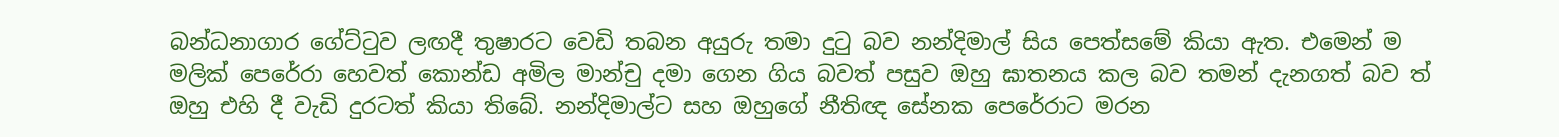බන්ධනාගාර ගේට්ටුව ලඟදී තුෂාරට වෙඩි තබන අයුරු තමා දුටු බව නන්දිමාල් සිය පෙත්සමේ කියා ඇත. එමෙන් ම මලික් පෙරේරා හෙවත් කොන්ඩ අමිල මාන්චු දමා ගෙන ගිය බවත් පසුව ඔහු ඝාතනය කල බව තමන් දැනගත් බව ත් ඔහු එහි දී වැඩි දුරටත් කියා තිබේ. නන්දිමාල්ට සහ ඔහුගේ නීතිඥ සේනක පෙරේරාට මරන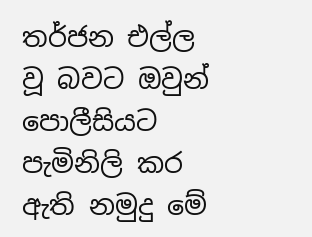තර්ජන එල්ල වූ බවට ඔවුන් පොලීසියට පැමිනිලි කර ඇති නමුදු මේ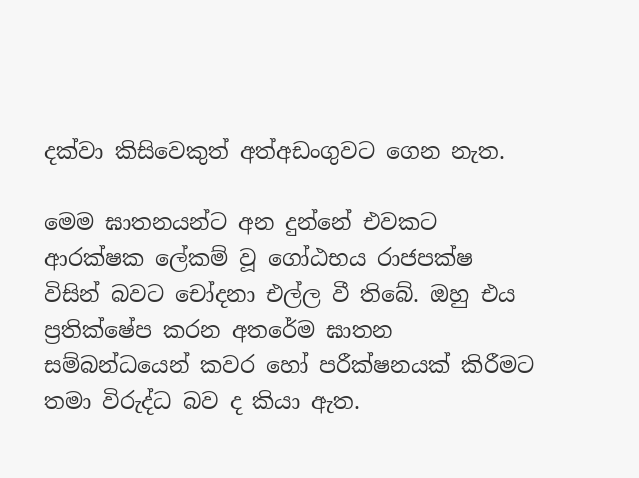දක්වා කිසිවෙකුත් අත්අඩංගුවට ගෙන නැත.

මෙම ඝාතනයන්ට අන දුන්නේ එවකට ආරක්ෂක ලේකම් වූ ගෝඨභය රාජපක්ෂ විසින් බවට චෝදනා එල්ල වී තිබේ. ඔහු එය ප්‍රතික්ෂේප කරන අතරේම ඝාතන සම්බන්ධයෙන් කවර හෝ පරීක්ෂනයක් කිරීමට තමා විරුද්ධ බව ද කියා ඇත.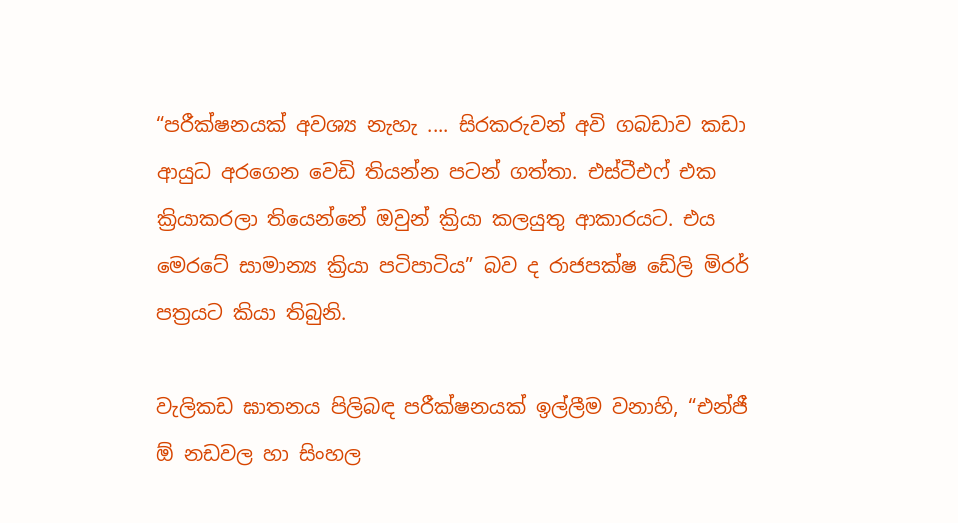“පරීක්ෂනයක් අවශ්‍ය නැහැ .... සිරකරුවන් අවි ගබඩාව කඩා ආයුධ අරගෙන වෙඩි තියන්න පටන් ගත්තා. එස්ටීඑෆ් එක ක්‍රියාකරලා තියෙන්නේ ඔවුන් ක්‍රියා කලයුතු ආකාරයට. එය මෙරටේ සාමාන්‍ය ක්‍රියා පටිපාටිය” බව ද රාජපක්ෂ ඩේලි මිරර් පත්‍රයට කියා තිබුනි.

වැලිකඩ ඝාතනය පිලිබඳ පරීක්ෂනයක් ඉල්ලීම වනාහි, “එන්ජී ඕ නඩවල හා සිංහල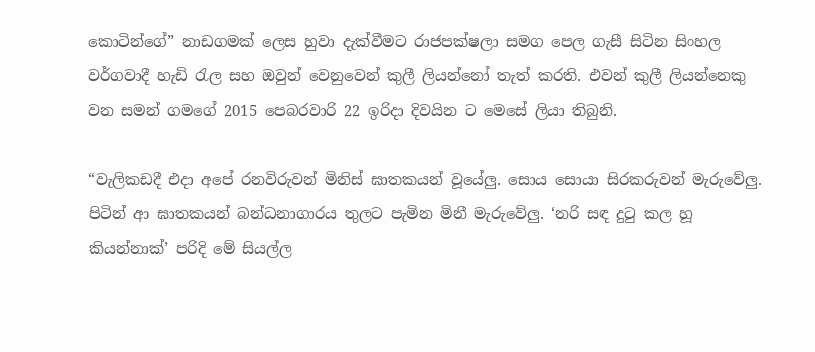කොටින්ගේ” නාඩගමක් ලෙස හුවා දැක්වීමට රාජපක්ෂලා සමග පෙල ගැසී සිටින සිංහල වර්ගවාදී හැඩි රැල සහ ඔවුන් වෙනුවෙන් කුලී ලියන්නෝ තැත් කරති. එවන් කුලී ලියන්නෙකු වන සමන් ගමගේ 2015 පෙබරවාරි 22 ඉරිදා දිවයින ට මෙසේ ලියා තිබුනි.

“වැලිකඩදී එදා අපේ රනවිරුවන් මිනිස් ඝාතකයන් වූයේලු. සොය සොයා සිරකරුවන් මැරුවේලු. පිටින් ආ ඝාතකයන් බන්ධනාගාරය තුලට පැමින මිනී මැරුවේලු. ‘නරි සඳ දුටු කල හූ කියන්නාක්’ පරිදි මේ සියල්ල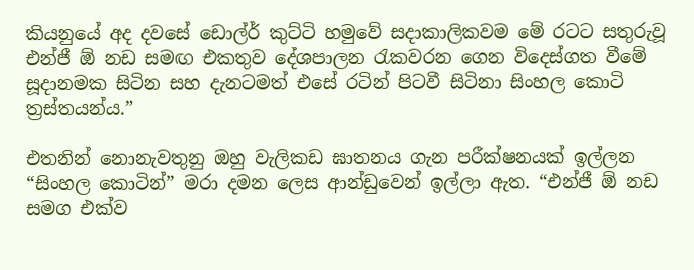කියනුයේ අද දවසේ ඩොල්ර් කුට්ටි හමුවේ සදාකාලිකවම මේ රටට සතුරුවූ එන්ජී ඕ නඩ සමඟ එකතුව දේශපාලන රැකවරන ගෙන විදෙස්ගත වීමේ සූදානමක සිටින සහ දැනටමත් එසේ රටින් පිටවී සිටිනා සිංහල කොටි ත්‍රස්තයන්ය.”

එතනින් නොනැවතුනු ඔහු වැලිකඩ ඝාතනය ගැන පරීක්ෂනයක් ඉල්ලන “සිංහල කොටින්” මරා දමන ලෙස ආන්ඩුවෙන් ඉල්ලා ඇත. “එන්ජී ඕ නඩ සමග එක්ව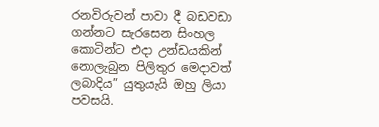රනවිරුවන් පාවා දී බඩවඩා ගන්නට සැරසෙන සිංහල කොටින්ට එදා උන්ඩයකින් නොලැබුන පිලිතුර මෙදාවත් ලබාදිය” යුතුයැයි ඔහු ලියා පවසයි.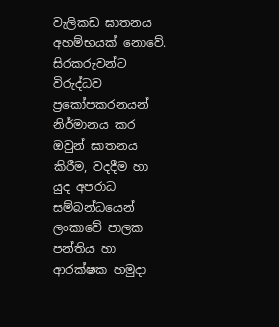වැලිකඩ ඝාතනය අහම්භයක් නොවේ. සිරකරුවන්ට විරුද්ධව ප්‍රකෝපකරනයන් නිර්මානය කර ඔවුන් ඝාතනය කිරීම, වදදීම හා යුද අපරාධ සම්බන්ධයෙන් ලංකාවේ පාලක පන්තිය හා ආරක්ෂක හමුදා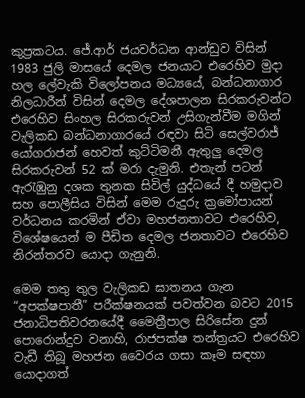කුප්‍රකටය. ජේ.ආර් ජයවර්ධන ආන්ඩුව විසින් 1983 ජුලි මාසයේ දෙමල ජනයාට එරෙහිව මුදා හල ලේවැකි විලෝපනය මධ්‍යයේ, බන්ධනාගාර නිලධාරීන් විසින් දෙමල දේශපාලන සිරකරුවන්ට එරෙහිව සිංහල සිරකරුවන් උසිගැන්වීම මගින් වැලිකඩ බන්ධනාගාරයේ රඳවා සිටි සෙල්වරාජ් යෝගරාජන් හෙවත් කුට්ටිමනී ඇතුලු දෙමල සිරකරුවන් 52 ක් මරා දැමුනි. එතැන් පටන් ඇරැඹුනු දශක තුනක සිවිල් යුද්ධයේ දී හමුදාව සහ පොලීසිය විසින් මෙම රුදුරු ක්‍රමෝපායන් වර්ධනය කරමින් ඒවා මහජනතාවට එරෙහිව, විශේෂයෙන් ම පීඩිත දෙමල ජනතාවට එරෙහිව නිරන්තරව යොදා ගැනුනි.

මෙම තතු තුල වැලිකඩ ඝාතනය ගැන “අපක්ෂපාතී” පරීක්ෂනයක් පවත්වන බවට 2015 ජනාධිපතිවරනයේදී මෛත්‍රීපාල සිරිසේන දුන් පොරොන්දුව වනාහි, රාජපක්ෂ තන්ත්‍රයට එරෙහිව වැඩී තිබූ මහජන වෛරය ගසා කෑම සඳහා යොදාගත්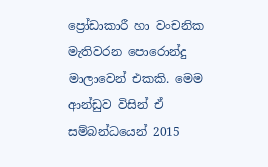ප්‍රෝඩාකාරී හා වංචනික මැතිවරන පොරොන්දු මාලාවෙන් එකකි. මෙම ආන්ඩුව විසින් ඒ සම්බන්ධයෙන් 2015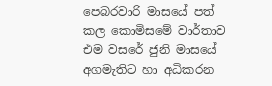පෙබරවාරි මාසයේ පත් කල කොමිසමේ වාර්තාව එම වසරේ ජුනි මාසයේ අගමැතිට හා අධිකරන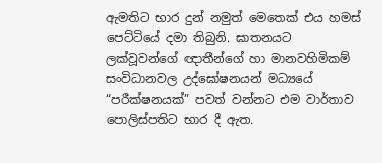ඇමතිට භාර දුන් නමුත් මෙතෙක් එය හමස් පෙට්ටියේ දමා තිබුනි. ඝාතනයට ලක්වූවන්ගේ ඥාතීන්ගේ හා මානවහිමිකම් සංවිධානවල උද්ඝෝෂනයන් මධ්‍යයේ “පරීක්ෂනයක්” පවත් වන්නට එම වාර්තාව පොලිස්පතිට භාර දී ඇත.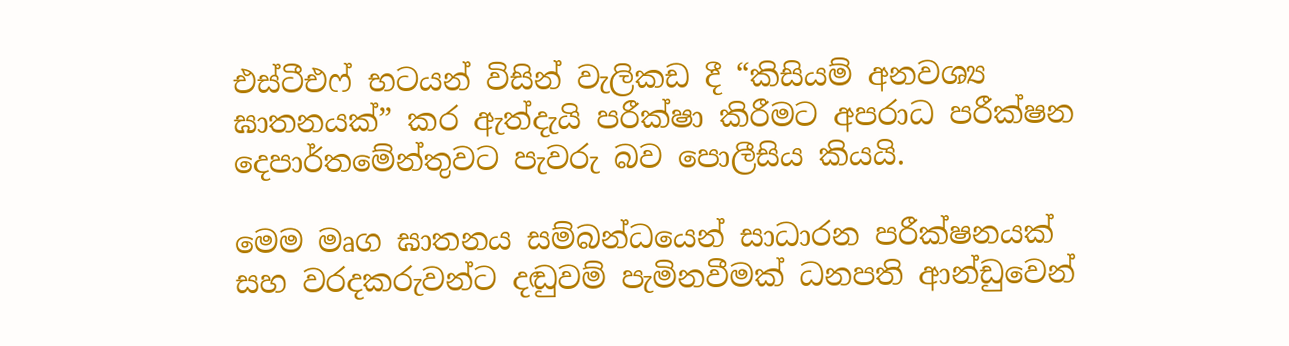එස්ටීඑෆ් භටයන් විසින් වැලිකඩ දී “කිසියම් අනවශ්‍ය ඝාතනයක්” කර ඇත්දැයි පරීක්ෂා කිරීමට අපරාධ පරීක්ෂන දෙපාර්තමේන්තුවට පැවරු බව පොලීසිය කියයි.

මෙම මෘග ඝාතනය සම්බන්ධයෙන් සාධාරන පරීක්ෂනයක් සහ වරදකරුවන්ට දඬුවම් පැමිනවීමක් ධනපති ආන්ඩුවෙන්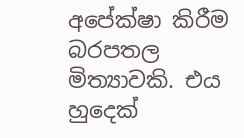අපේක්ෂා කිරීම බරපතල මිත්‍යාවකි. එය හුදෙක්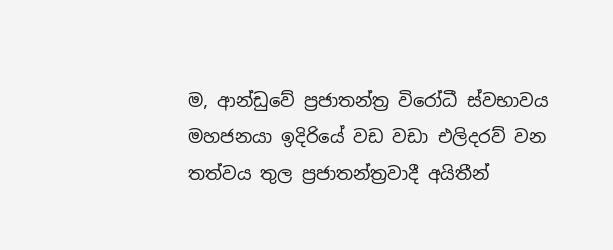ම, ආන්ඩුවේ ප්‍රජාතන්ත්‍ර විරෝධී ස්වභාවය මහජනයා ඉදිරියේ වඩ වඩා එලිදරව් වන තත්වය තුල ප්‍රජාතන්ත්‍රවාදී අයිතීන්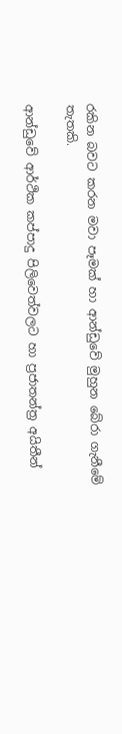රකින බවට කරන මවා පෑමක් හා ආන්ඩුවේ මුහුන බේරා ගැනීමේ තැතකි.

ආන්ඩුවේ ආර්ථික කප්පාදු පිලිවෙත්වලට හා ප්‍රජාතන්ත්‍ර අයිතීන්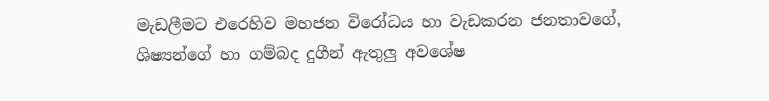මැඩලීමට එරෙහිව මහජන විරෝධය හා වැඩකරන ජනතාවගේ, ශිෂ්‍යන්ගේ හා ගම්බද දුගීන් ඇතුලු අවශේෂ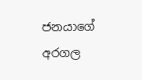ජනයාගේ අරගල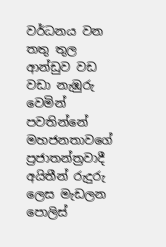වර්ධනය වන තතු තුල ආන්ඩුව වඩ වඩා නැඹුරු වෙමින් පවතින්නේ මහජනතාවගේ ප්‍රජාතන්ත්‍රවාදී අයිතීන් රුදුරු ලෙස මැඩලන පොලිස්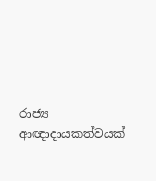රාජ්‍ය ආඥාදායකත්වයක්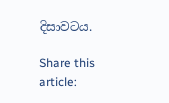දිසාවටය.

Share this article: